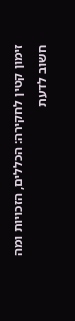זימון קטין לחקירה: הכללים, הזכויות ומה חשוב לדעת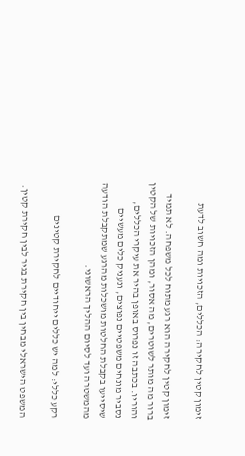זימון קטין לחקירה: הכללים, הזכויות ומה חשוב לדעת

זימון קטין לחקירה הוא רגע מתוח לכל משפחה. לא תמיד ברור מה מותר לשוטרים, מה אסור, ומהן הזכויות של הקטין והוריו. בכתבה זו נפרוס באופן בהיר את עיקרי הכללים, נסביר מונחים משפטיים נפוצים, ונעניק כלים מעשיים שיסייעו בקבלת החלטות מושכלות מהרגע שמתקבלת הודעה מהמשטרה ועד לסיום ההליך הראשוני.

רקע כללי: למה יש כללים ייחודיים לחקירת קטינים

המשפט הישראלי מבחין בין חקירת בגיר לבין חקירת קטין.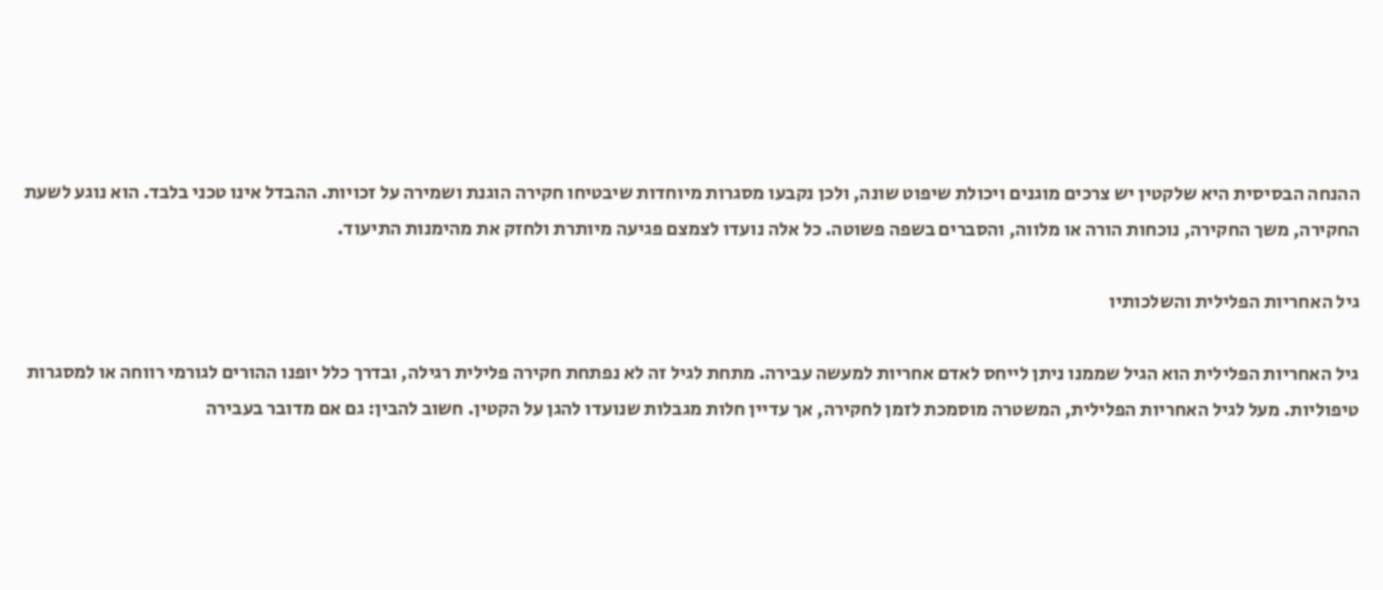ההנחה הבסיסית היא שלקטין יש צרכים מוגנים ויכולת שיפוט שונה, ולכן נקבעו מסגרות מיוחדות שיבטיחו חקירה הוגנת ושמירה על זכויות. ההבדל אינו טכני בלבד. הוא נוגע לשעת החקירה, משך החקירה, נוכחות הורה או מלווה, והסברים בשפה פשוטה. כל אלה נועדו לצמצם פגיעה מיותרת ולחזק את מהימנות התיעוד.

גיל האחריות הפלילית והשלכותיו

גיל האחריות הפלילית הוא הגיל שממנו ניתן לייחס לאדם אחריות למעשה עבירה. מתחת לגיל זה לא נפתחת חקירה פלילית רגילה, ובדרך כלל יופנו ההורים לגורמי רווחה או למסגרות טיפוליות. מעל לגיל האחריות הפלילית, המשטרה מוסמכת לזמן לחקירה, אך עדיין חלות מגבלות שנועדו להגן על הקטין. חשוב להבין: גם אם מדובר בעבירה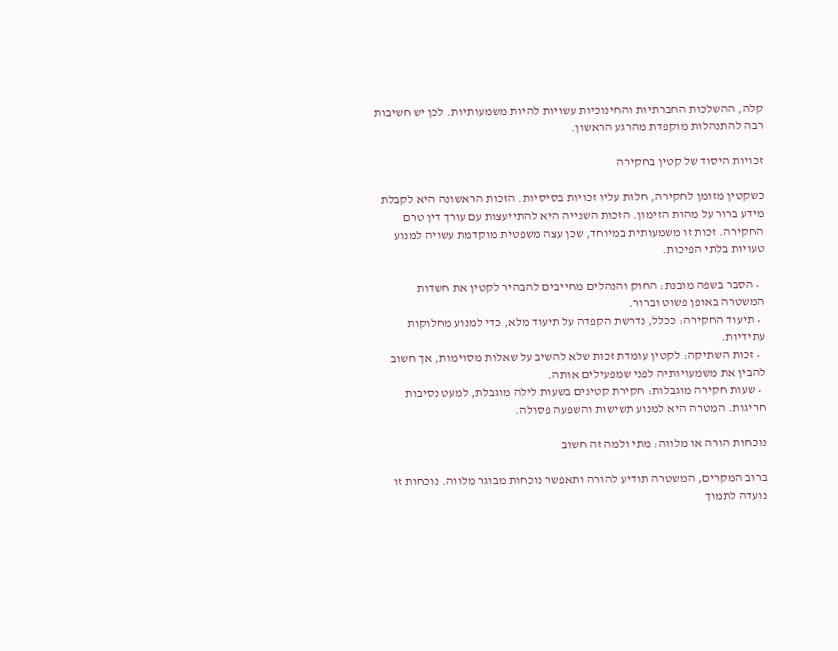קלה, ההשלכות החברתיות והחינוכיות עשויות להיות משמעותיות. לכן יש חשיבות רבה להתנהלות מוקפדת מהרגע הראשון.

זכויות היסוד של קטין בחקירה

כשקטין מזומן לחקירה, חלות עליו זכויות בסיסיות. הזכות הראשונה היא לקבלת מידע ברור על מהות הזימון. הזכות השנייה היא להתייעצות עם עורך דין טרם החקירה. זכות זו משמעותית במיוחד, שכן עצה משפטית מוקדמת עשויה למנוע טעויות בלתי הפיכות.

  • הסבר בשפה מובנת: החוק והנהלים מחייבים להבהיר לקטין את חשדות המשטרה באופן פשוט וברור.
  • תיעוד החקירה: ככלל, נדרשת הקפדה על תיעוד מלא, כדי למנוע מחלוקות עתידיות.
  • זכות השתיקה: לקטין עומדת זכות שלא להשיב על שאלות מסוימות, אך חשוב להבין את משמעויותיה לפני שמפעילים אותה.
  • שעות חקירה מוגבלות: חקירת קטינים בשעות לילה מוגבלת, למעט נסיבות חריגות. המטרה היא למנוע תשישות והשפעה פסולה.

נוכחות הורה או מלווה: מתי ולמה זה חשוב

ברוב המקרים, המשטרה תודיע להורה ותאפשר נוכחות מבוגר מלווה. נוכחות זו נועדה לתמוך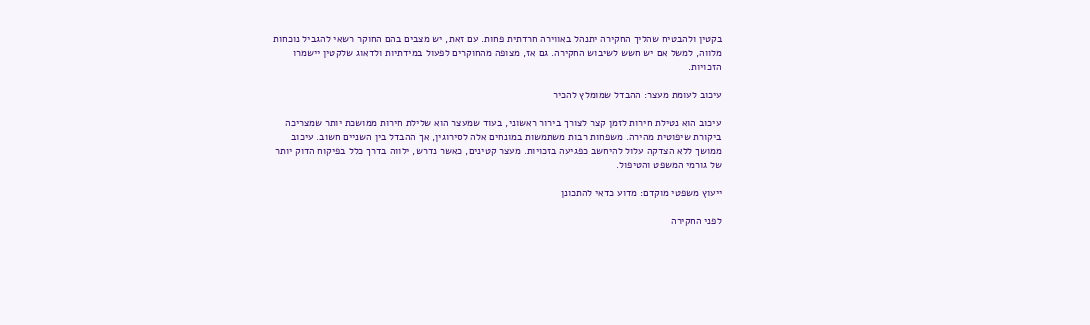בקטין ולהבטיח שהליך החקירה יתנהל באווירה חרדתית פחות. עם זאת, יש מצבים בהם החוקר רשאי להגביל נוכחות מלווה, למשל אם יש חשש לשיבוש החקירה. גם אז, מצופה מהחוקרים לפעול במידתיות ולדאוג שלקטין יישמרו הזכויות.

עיכוב לעומת מעצר: ההבדל שמומלץ להכיר

עיכוב הוא נטילת חירות לזמן קצר לצורך בירור ראשוני, בעוד שמעצר הוא שלילת חירות ממושכת יותר שמצריכה ביקורת שיפוטית מהירה. משפחות רבות משתמשות במונחים אלה לסירוגין, אך ההבדל בין השניים חשוב. עיכוב ממושך ללא הצדקה עלול להיחשב כפגיעה בזכויות. מעצר קטינים, כאשר נדרש, ילווה בדרך כלל בפיקוח הדוק יותר של גורמי המשפט והטיפול.

ייעוץ משפטי מוקדם: מדוע כדאי להתכונן

לפני החקירה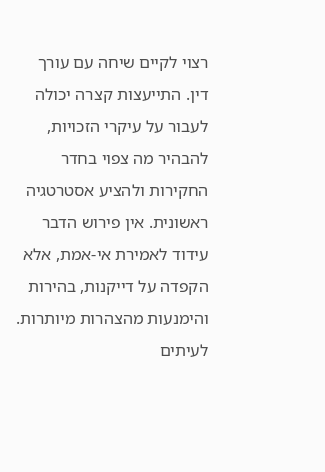רצוי לקיים שיחה עם עורך דין. התייעצות קצרה יכולה לעבור על עיקרי הזכויות, להבהיר מה צפוי בחדר החקירות ולהציע אסטרטגיה ראשונית. אין פירוש הדבר עידוד לאמירת אי-אמת, אלא הקפדה על דייקנות, בהירות והימנעות מהצהרות מיותרות. לעיתים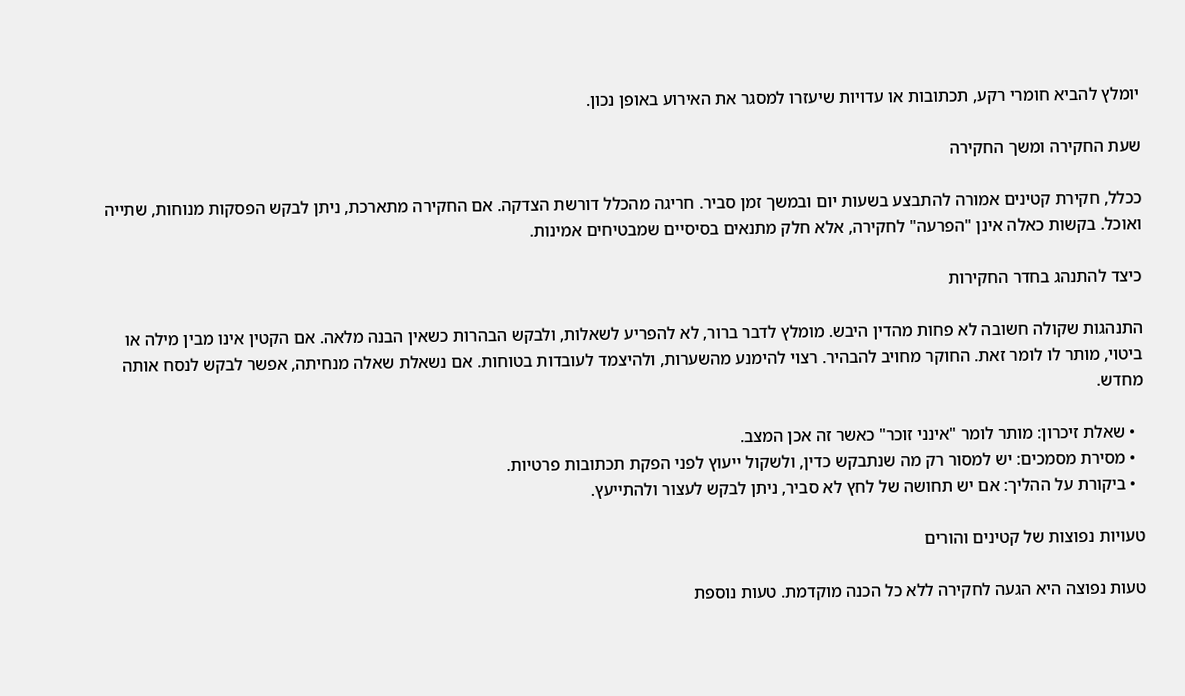יומלץ להביא חומרי רקע, תכתובות או עדויות שיעזרו למסגר את האירוע באופן נכון.

שעת החקירה ומשך החקירה

ככלל, חקירת קטינים אמורה להתבצע בשעות יום ובמשך זמן סביר. חריגה מהכלל דורשת הצדקה. אם החקירה מתארכת, ניתן לבקש הפסקות מנוחות, שתייה ואוכל. בקשות כאלה אינן "הפרעה" לחקירה, אלא חלק מתנאים בסיסיים שמבטיחים אמינות.

כיצד להתנהג בחדר החקירות

התנהגות שקולה חשובה לא פחות מהדין היבש. מומלץ לדבר ברור, לא להפריע לשאלות, ולבקש הבהרות כשאין הבנה מלאה. אם הקטין אינו מבין מילה או ביטוי, מותר לו לומר זאת. החוקר מחויב להבהיר. רצוי להימנע מהשערות, ולהיצמד לעובדות בטוחות. אם נשאלת שאלה מנחיתה, אפשר לבקש לנסח אותה מחדש.

  • שאלת זיכרון: מותר לומר "אינני זוכר" כאשר זה אכן המצב.
  • מסירת מסמכים: יש למסור רק מה שנתבקש כדין, ולשקול ייעוץ לפני הפקת תכתובות פרטיות.
  • ביקורת על ההליך: אם יש תחושה של לחץ לא סביר, ניתן לבקש לעצור ולהתייעץ.

טעויות נפוצות של קטינים והורים

טעות נפוצה היא הגעה לחקירה ללא כל הכנה מוקדמת. טעות נוספת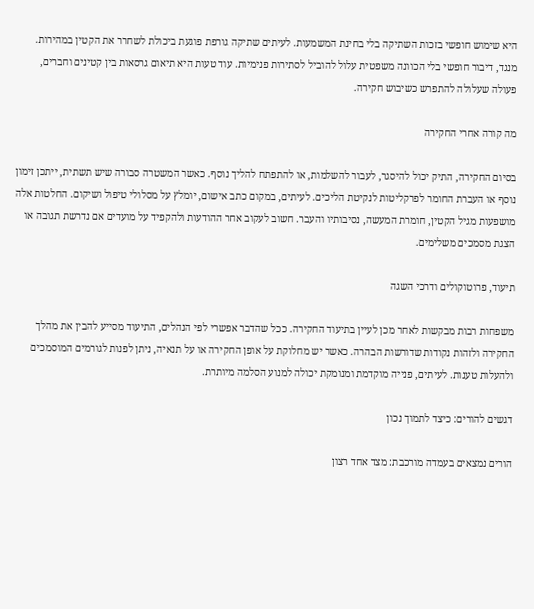היא שימוש חופשי בזכות השתיקה בלי בחינת המשמעות. לעיתים שתיקה גורפת פוגעת ביכולת לשחרר את הקטין במהירות. מנגד, דיבור חופשי בלי הכוונה משפטית עלול להוביל לסתירות פנימיות. עוד טעות היא תיאום גרסאות בין קטינים וחברים, פעולה שעלולה להתפרש כשיבוש חקירה.

מה קורה אחרי החקירה

בסיום החקירה, התיק יכול להיסגר, לעבור להשלמות, או להתפתח להליך נוסף. כאשר המשטרה סבורה שיש תשתית, ייתכן זימון נוסף או העברת החומר לפרקליטות לנקיטת הליכים. לעיתים, במקום כתב אישום, יומלץ על מסלולי טיפול ושיקום. החלטות אלה מושפעות מגיל הקטין, חומרת המעשה, נסיבותיו והעבר. חשוב לעקוב אחר ההודעות ולהקפיד על מועדים אם נדרשת תגובה או הצגת מסמכים משלימים.

תיעוד, פרוטוקולים ודרכי השגה

משפחות רבות מבקשות לאחר מכן לעיין בתיעוד החקירה. ככל שהדבר אפשרי לפי הנהלים, התיעוד מסייע להבין את מהלך החקירה ולזהות נקודות שדורשות הבהרה. כאשר יש מחלוקת על אופן החקירה או על תנאיה, ניתן לפנות לגורמים המוסמכים ולהעלות טענות. לעיתים, פנייה מוקדמת ומנומקת יכולה למנוע הסלמה מיותרת.

דגשים להורים: כיצד לתמוך נכון

הורים נמצאים בעמדה מורכבת: מצד אחד רצון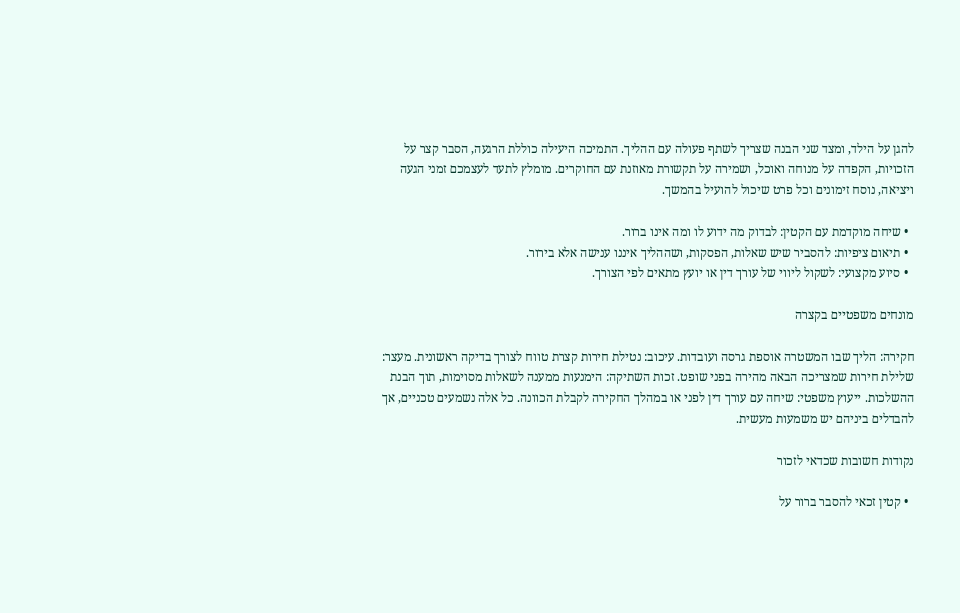להגן על הילד, ומצד שני הבנה שצריך לשתף פעולה עם ההליך. התמיכה היעילה כוללת הרגעה, הסבר קצר על הזכויות, הקפדה על מנוחה ואוכל, ושמירה על תקשורת מאוזנת עם החוקרים. מומלץ לתעד לעצמכם זמני הגעה ויציאה, נוסח זימונים וכל פרט שיכול להועיל בהמשך.

  • שיחה מוקדמת עם הקטין: לבדוק מה ידוע לו ומה אינו ברור.
  • תיאום ציפיות: להסביר שיש שאלות, הפסקות, ושההליך איננו ענישה אלא בירור.
  • סיוע מקצועי: לשקול ליווי של עורך דין או יועץ מתאים לפי הצורך.

מונחים משפטיים בקצרה

חקירה: הליך שבו המשטרה אוספת גרסה ועובדות. עיכוב: נטילת חירות קצרת טווח לצורך בדיקה ראשונית. מעצר: שלילת חירות שמצריכה הבאה מהירה בפני שופט. זכות השתיקה: הימנעות ממענה לשאלות מסוימות, תוך הבנת ההשלכות. ייעוץ משפטי: שיחה עם עורך דין לפני או במהלך החקירה לקבלת הכוונה. כל אלה נשמעים טכניים, אך להבדלים ביניהם יש משמעות מעשית.

נקודות חשובות שכדאי לזכור

  • קטין זכאי להסבר ברור על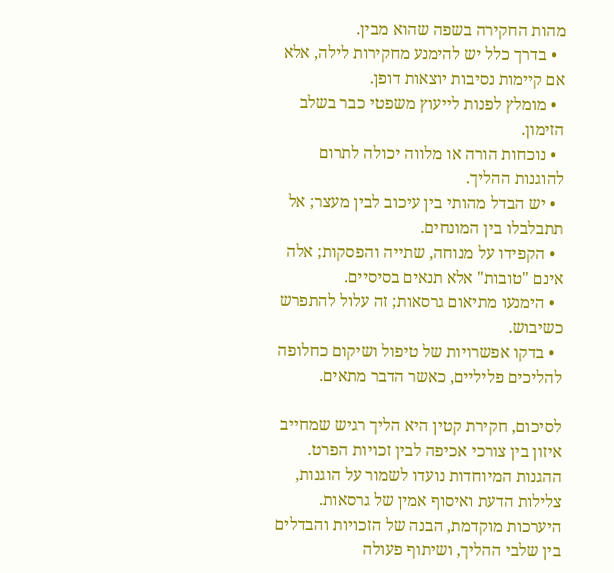מהות החקירה בשפה שהוא מבין.
  • בדרך כלל יש להימנע מחקירות לילה, אלא אם קיימות נסיבות יוצאות דופן.
  • מומלץ לפנות לייעוץ משפטי כבר בשלב הזימון.
  • נוכחות הורה או מלווה יכולה לתרום להוגנות ההליך.
  • יש הבדל מהותי בין עיכוב לבין מעצר; אל תתבלבלו בין המונחים.
  • הקפידו על מנוחה, שתייה והפסקות; אלה אינם "טובות" אלא תנאים בסיסיים.
  • הימנעו מתיאום גרסאות; זה עלול להתפרש כשיבוש.
  • בדקו אפשרויות של טיפול ושיקום כחלופה להליכים פליליים, כאשר הדבר מתאים.

לסיכום, חקירת קטין היא הליך רגיש שמחייב איזון בין צורכי אכיפה לבין זכויות הפרט. ההגנות המיוחדות נועדו לשמור על הוגנות, צלילות הדעת ואיסוף אמין של גרסאות. היערכות מוקדמת, הבנה של הזכויות והבדלים בין שלבי ההליך, ושיתוף פעולה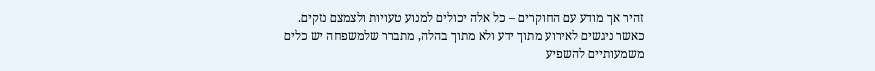זהיר אך מודע עם החוקרים – כל אלה יכולים למנוע טעויות ולצמצם נזקים. כאשר ניגשים לאירוע מתוך ידע ולא מתוך בהלה, מתברר שלמשפחה יש כלים משמעותיים להשפיע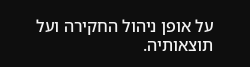על אופן ניהול החקירה ועל תוצאותיה.